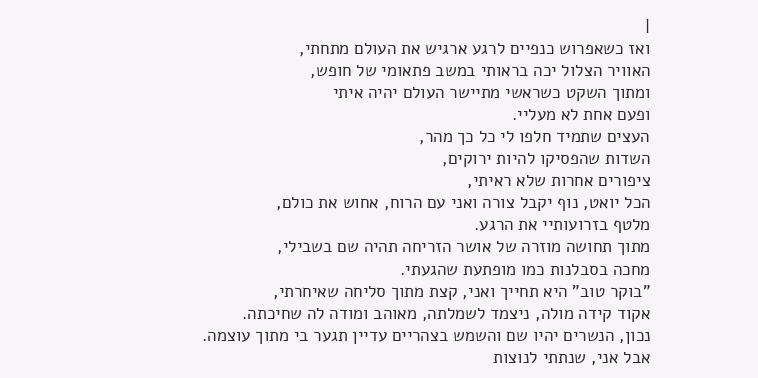|
ואז כשאפרוש כנפיים לרגע ארגיש את העולם מתחתי,
האוויר הצלול יכה בראותי במשב פתאומי של חופש,
ומתוך השקט כשראשי מתיישר העולם יהיה איתי
ופעם אחת לא מעליי.
העצים שתמיד חלפו לי כל כך מהר,
השדות שהפסיקו להיות ירוקים,
ציפורים אחרות שלא ראיתי,
הכל יואט, נוף יקבל צורה ואני עם הרוח, אחוש את כולם,
מלטף בזרועותיי את הרגע.
מתוך תחושה מוזרה של אושר הזריחה תהיה שם בשבילי,
מחכה בסבלנות כמו מופתעת שהגעתי.
"בוקר טוב" היא תחייך ואני, קצת מתוך סליחה שאיחרתי,
אקוד קידה מולה, ניצמד לשמלתה, מאוהב ומודה לה שחיכתה.
נכון, הנשרים יהיו שם והשמש בצהריים עדיין תגער בי מתוך עוצמה.
אבל אני, שנתתי לנוצות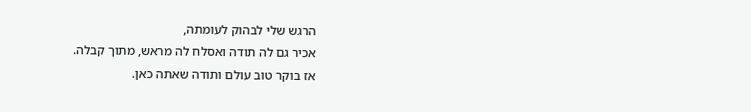הרגש שלי לבהוק לעומתה,
אכיר גם לה תודה ואסלח לה מראש, מתוך קבלה.
אז בוקר טוב עולם ותודה שאתה כאן.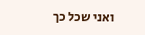ואני שכל כך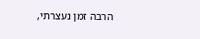הרבה זמן נעצרתי,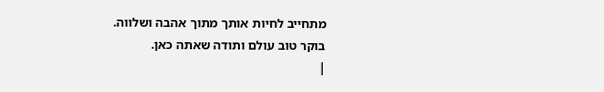מתחייב לחיות אותך מתוך אהבה ושלווה.
בוקר טוב עולם ותודה שאתה כאן.
|